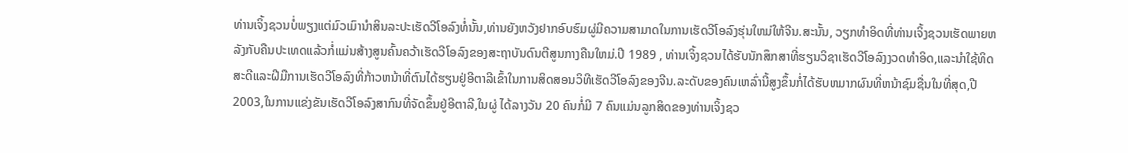ທ່ານເຈິ້ງຊວນບໍ່ພຽງແຕ່ມົວເມົານຳສິນລະປະເຮັດວີໂອລົງທໍ່ນັ້ນ,ທ່ານຍັງຫວັງຢາກອົບຮົມຜູ່ມີຄວາມສາມາດໃນການເຮັດວີໂອລົງຮຸ່ນໃຫມ່ໃຫ້ຈີນ.ສະນັ້ນ, ວຽກທຳອິດທີ່ທ່ານເຈິ້ງຊວນເຮັດພາຍຫລັງກັບຄືນປະເທດແລ້ວກໍ່ແມ່ນສ້າງສູນຄົ້ນຄວ້າເຮັດວີໂອລົງຂອງສະຖາບັນດົນຕີສູນກາງຄືນໃຫມ່.ປີ 1989 , ທ່ານເຈິ້ງຊວນໄດ້ຮັບນັກສຶກສາທີ່ຮຽນວິຊາເຮັດວີໂອລົງງວດທຳອິດ,ແລະນຳໃຊ້ທິດສະດີແລະຝີມືການເຮັດວີໂອລົງທີ່ກ້າວຫນ້າທີ່ຕົນໄດ້ຮຽນຢູ່ອີຕາລີເຂົ້າໃນການສິດສອນວິທີເຮັດວີໂອລົງຂອງຈີນ.ລະດັບຂອງຄົນເຫລົ່ານີ້ສູງຂຶ້ນກໍ່ໄດ້ຮັບຫມາກຜົນທີ່ຫນ້າຊົມຊື່ນໃນທີ່ສຸດ,ປີ 2003,ໃນການແຂ່ງຂັນເຮັດວີໂອລົງສາກົນທີ່ຈັດຂຶ້ນຢູ່ອີຕາລີ,ໃນຜູ່ ໄດ້ລາງວັນ 20 ຄົນກໍ່ມີ 7 ຄົນແມ່ນລູກສິດຂອງທ່ານເຈິ້ງຊວ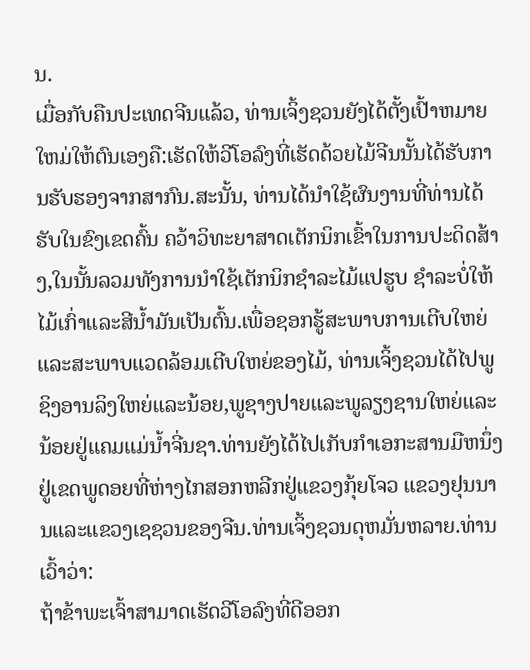ນ.
ເມື່ອກັບຄືນປະເທດຈີນແລ້ວ, ທ່ານເຈິ້ງຊວນຍັງໄດ້ຕັ້ງເປົ້າຫມາຍໃຫມ່ໃຫ້ຕົນເອງຄື:ເຮັດໃຫ້ວີໂອລົງທີ່ເຮັດດ້ວຍໄມ້ຈີນນັ້ນໄດ້ຮັບການຮັບຮອງຈາກສາກົນ.ສະນັ້ນ, ທ່ານໄດ້ນຳໃຊ້ຜົນງານທີ່ທ່ານໄດ້ຮັບໃນຂົງເຂດຄົ້ນ ຄວ້າວິທະຍາສາດເຕັກນິກເຂົ້າໃນການປະດິດສ້າງ,ໃນນັ້ນລວມທັງການນຳໃຊ້ເຕັກນິກຊຳລະໄມ້ແປຮູບ ຊຳລະບໍ່ໃຫ້ໄມ້ເກົ່າແລະສີນ້ຳມັນເປັນຕົ້ນ.ເພື່ອຊອກຮູ້ສະພາບການເຕີບໃຫຍ່ແລະສະພາບແວດລ້ອມເຕີບໃຫຍ່ຂອງໄມ້, ທ່ານເຈິ້ງຊວນໄດ້ໄປພູຊິງອານລິງໃຫຍ່ແລະນ້ອຍ,ພູຊາງປາຍແລະພູລຽງຊານໃຫຍ່ແລະນ້ອຍຢູ່ແຄມແມ່ນ້ຳຈີ່ນຊາ.ທ່ານຍັງໄດ້ໄປເກັບກຳເອກະສານມືຫນຶ່ງຢູ່ເຂດພູດອຍທີ່ຫ່າງໄກສອກຫລີກຢູ່ແຂວງກຸ້ຍໂຈວ ແຂວງຢຸນນານແລະແຂວງເຊຊວນຂອງຈີນ.ທ່ານເຈິ້ງຊວນດຸຫມັ່ນຫລາຍ.ທ່ານເວົ້າວ່າ:
ຖ້າຂ້າພະເຈົ້າສາມາດເຮັດວີໂອລົງທີ່ດີອອກ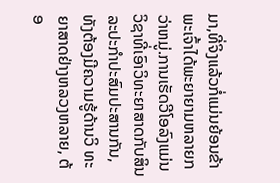ມາ,ທີ່ຈິງແລ້ວກໍ່ແມ່ນຍ້ອນຂ້າພະເຈົ້າໄດ້ພະຍາຍາມຫລາຍກວ່າຫມູ່.ການເຮັດວີໂອລົງແມ່ນວິຊາທີ່ເອົາວິທະຍາສາດກັບສິນລະປະກຳປະສົມປະສານກັນ, ທັງຕ້ອງມີຄວາມຮູ້ດ້ານວິ ທະຍາສາດຢ່າງຫລວງຫລາຍ, ຕ້ອ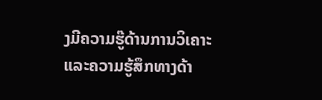ງມີຄວາມຮູ໊ດ້ານການວິເຄາະແລະຄວາມຮູ້ສຶກທາງດ້າ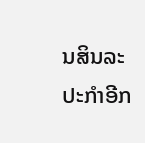ນສິນລະປະກຳອີກ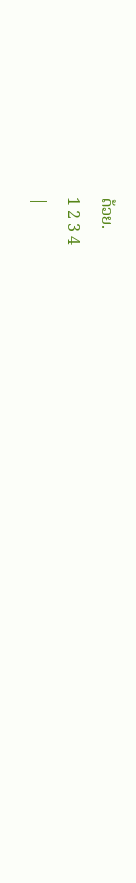ດ້ວຍ.
1 2 3 4
|